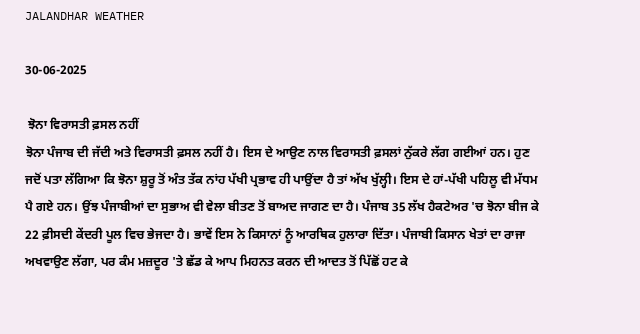JALANDHAR WEATHER

30-06-2025

 ਝੋਨਾ ਵਿਰਾਸਤੀ ਫ਼ਸਲ ਨਹੀਂ
ਝੋਨਾ ਪੰਜਾਬ ਦੀ ਜੱਦੀ ਅਤੇ ਵਿਰਾਸਤੀ ਫ਼ਸਲ ਨਹੀਂ ਹੈ। ਇਸ ਦੇ ਆਉਣ ਨਾਲ ਵਿਰਾਸਤੀ ਫ਼ਸਲਾਂ ਨੁੱਕਰੇ ਲੱਗ ਗਈਆਂ ਹਨ। ਹੁਣ ਜਦੋਂ ਪਤਾ ਲੱਗਿਆ ਕਿ ਝੋਨਾ ਸ਼ੁਰੂ ਤੋਂ ਅੰਤ ਤੱਕ ਨਾਂਹ ਪੱਖੀ ਪ੍ਰਭਾਵ ਹੀ ਪਾਉਂਦਾ ਹੈ ਤਾਂ ਅੱਖ ਖੁੱਲ੍ਹੀ। ਇਸ ਦੇ ਹਾਂ-ਪੱਖੀ ਪਹਿਲੂ ਵੀ ਮੱਧਮ ਪੈ ਗਏ ਹਨ। ਉਂਝ ਪੰਜਾਬੀਆਂ ਦਾ ਸੁਭਾਅ ਵੀ ਵੇਲਾ ਬੀਤਣ ਤੋਂ ਬਾਅਦ ਜਾਗਣ ਦਾ ਹੈ। ਪੰਜਾਬ 35 ਲੱਖ ਹੈਕਟੇਅਰ 'ਚ ਝੋਨਾ ਬੀਜ ਕੇ 22 ਫ਼ੀਸਦੀ ਕੇਂਦਰੀ ਪੂਲ ਵਿਚ ਭੇਜਦਾ ਹੈ। ਭਾਵੇਂ ਇਸ ਨੇ ਕਿਸਾਨਾਂ ਨੂੰ ਆਰਥਿਕ ਹੁਲਾਰਾ ਦਿੱਤਾ। ਪੰਜਾਬੀ ਕਿਸਾਨ ਖੇਤਾਂ ਦਾ ਰਾਜਾ ਅਖਵਾਉਣ ਲੱਗਾ, ਪਰ ਕੰਮ ਮਜ਼ਦੂਰ 'ਤੇ ਛੱਡ ਕੇ ਆਪ ਮਿਹਨਤ ਕਰਨ ਦੀ ਆਦਤ ਤੋਂ ਪਿੱਛੋਂ ਹਟ ਕੇ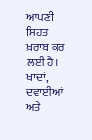ਆਪਣੀ ਸਿਹਤ ਖ਼ਰਾਬ ਕਰ ਲਈ ਹੈ। ਖਾਦਾਂ, ਦਵਾਈਆਂ ਅਤੇ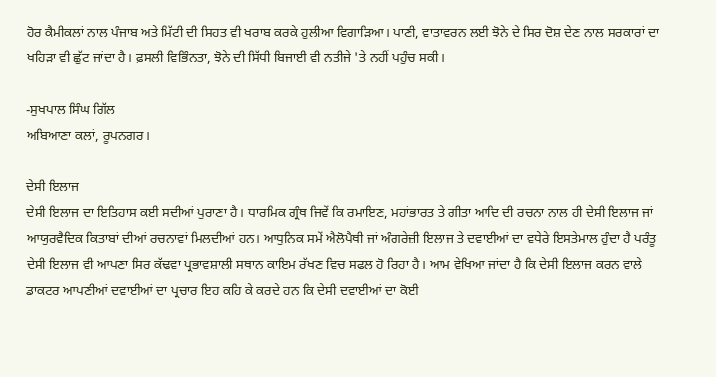ਹੋਰ ਕੈਮੀਕਲਾਂ ਨਾਲ ਪੰਜਾਬ ਅਤੇ ਮਿੱਟੀ ਦੀ ਸਿਹਤ ਵੀ ਖਰਾਬ ਕਰਕੇ ਹੁਲੀਆ ਵਿਗਾੜਿਆ। ਪਾਣੀ, ਵਾਤਾਵਰਨ ਲਈ ਝੋਨੇ ਦੇ ਸਿਰ ਦੋਸ਼ ਦੇਣ ਨਾਲ ਸਰਕਾਰਾਂ ਦਾ ਖਹਿੜਾ ਵੀ ਛੁੱਟ ਜਾਂਦਾ ਹੈ। ਫ਼ਸਲੀ ਵਿਭਿੰਨਤਾ, ਝੋਨੇ ਦੀ ਸਿੱਧੀ ਬਿਜਾਈ ਵੀ ਨਤੀਜੇ 'ਤੇ ਨਹੀਂ ਪਹੁੰਚ ਸਕੀ।

-ਸੁਖਪਾਲ ਸਿੰਘ ਗਿੱਲ
ਅਬਿਆਣਾ ਕਲਾਂ, ਰੂਪਨਗਰ।

ਦੇਸੀ ਇਲਾਜ
ਦੇਸੀ ਇਲਾਜ ਦਾ ਇਤਿਹਾਸ ਕਈ ਸਦੀਆਂ ਪੁਰਾਣਾ ਹੈ। ਧਾਰਮਿਕ ਗ੍ਰੰਥ ਜਿਵੇਂ ਕਿ ਰਮਾਇਣ, ਮਹਾਂਭਾਰਤ ਤੇ ਗੀਤਾ ਆਦਿ ਦੀ ਰਚਨਾ ਨਾਲ ਹੀ ਦੇਸੀ ਇਲਾਜ ਜਾਂ ਆਯੁਰਵੈਦਿਕ ਕਿਤਾਬਾਂ ਦੀਆਂ ਰਚਨਾਵਾਂ ਮਿਲਦੀਆਂ ਹਨ। ਆਧੁਨਿਕ ਸਮੇਂ ਐਲੋਪੈਥੀ ਜਾਂ ਅੰਗਰੇਜ਼ੀ ਇਲਾਜ ਤੇ ਦਵਾਈਆਂ ਦਾ ਵਧੇਰੇ ਇਸਤੇਮਾਲ ਹੁੰਦਾ ਹੈ ਪਰੰਤੂ ਦੇਸੀ ਇਲਾਜ ਵੀ ਆਪਣਾ ਸਿਰ ਕੱਢਵਾ ਪ੍ਰਭਾਵਸ਼ਾਲੀ ਸਥਾਨ ਕਾਇਮ ਰੱਖਣ ਵਿਚ ਸਫਲ ਹੋ ਰਿਹਾ ਹੈ। ਆਮ ਵੇਖਿਆ ਜਾਂਦਾ ਹੈ ਕਿ ਦੇਸੀ ਇਲਾਜ ਕਰਨ ਵਾਲੇ ਡਾਕਟਰ ਆਪਣੀਆਂ ਦਵਾਈਆਂ ਦਾ ਪ੍ਰਚਾਰ ਇਹ ਕਹਿ ਕੇ ਕਰਦੇ ਹਨ ਕਿ ਦੇਸੀ ਦਵਾਈਆਂ ਦਾ ਕੋਈ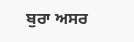ਬੁਰਾ ਅਸਰ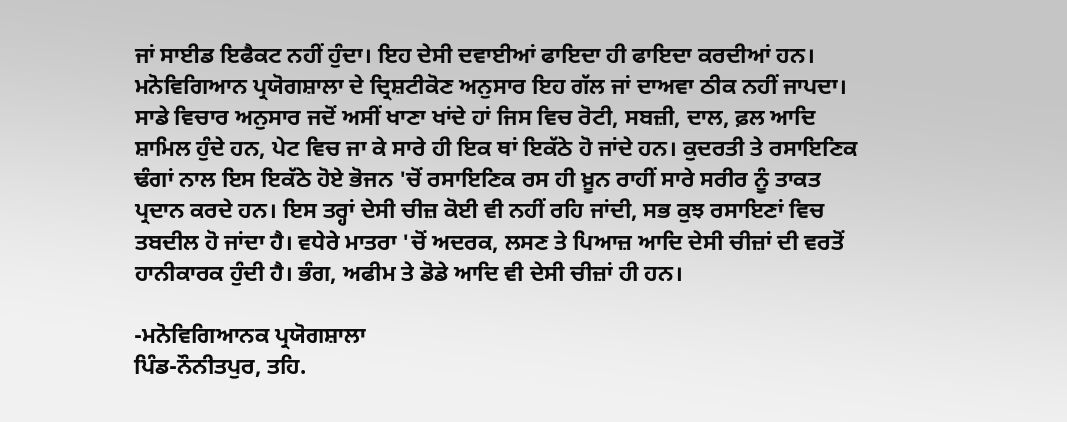ਜਾਂ ਸਾਈਡ ਇਫੈਕਟ ਨਹੀਂ ਹੁੰਦਾ। ਇਹ ਦੇਸੀ ਦਵਾਈਆਂ ਫਾਇਦਾ ਹੀ ਫਾਇਦਾ ਕਰਦੀਆਂ ਹਨ। ਮਨੋਵਿਗਿਆਨ ਪ੍ਰਯੋਗਸ਼ਾਲਾ ਦੇ ਦ੍ਰਿਸ਼ਟੀਕੋਣ ਅਨੁਸਾਰ ਇਹ ਗੱਲ ਜਾਂ ਦਾਅਵਾ ਠੀਕ ਨਹੀਂ ਜਾਪਦਾ। ਸਾਡੇ ਵਿਚਾਰ ਅਨੁਸਾਰ ਜਦੋਂ ਅਸੀਂ ਖਾਣਾ ਖਾਂਦੇ ਹਾਂ ਜਿਸ ਵਿਚ ਰੋਟੀ, ਸਬਜ਼ੀ, ਦਾਲ, ਫ਼ਲ ਆਦਿ ਸ਼ਾਮਿਲ ਹੁੰਦੇ ਹਨ, ਪੇਟ ਵਿਚ ਜਾ ਕੇ ਸਾਰੇ ਹੀ ਇਕ ਥਾਂ ਇਕੱਠੇ ਹੋ ਜਾਂਦੇ ਹਨ। ਕੁਦਰਤੀ ਤੇ ਰਸਾਇਣਿਕ ਢੰਗਾਂ ਨਾਲ ਇਸ ਇਕੱਠੇ ਹੋਏ ਭੋਜਨ 'ਚੋਂ ਰਸਾਇਣਿਕ ਰਸ ਹੀ ਖ਼ੂਨ ਰਾਹੀਂ ਸਾਰੇ ਸਰੀਰ ਨੂੰ ਤਾਕਤ ਪ੍ਰਦਾਨ ਕਰਦੇ ਹਨ। ਇਸ ਤਰ੍ਹਾਂ ਦੇਸੀ ਚੀਜ਼ ਕੋਈ ਵੀ ਨਹੀਂ ਰਹਿ ਜਾਂਦੀ, ਸਭ ਕੁਝ ਰਸਾਇਣਾਂ ਵਿਚ ਤਬਦੀਲ ਹੋ ਜਾਂਦਾ ਹੈ। ਵਧੇਰੇ ਮਾਤਰਾ 'ਚੋਂ ਅਦਰਕ, ਲਸਣ ਤੇ ਪਿਆਜ਼ ਆਦਿ ਦੇਸੀ ਚੀਜ਼ਾਂ ਦੀ ਵਰਤੋਂ ਹਾਨੀਕਾਰਕ ਹੁੰਦੀ ਹੈ। ਭੰਗ, ਅਫੀਮ ਤੇ ਡੋਡੇ ਆਦਿ ਵੀ ਦੇਸੀ ਚੀਜ਼ਾਂ ਹੀ ਹਨ।

-ਮਨੋਵਿਗਿਆਨਕ ਪ੍ਰਯੋਗਸ਼ਾਲਾ
ਪਿੰਡ-ਨੌਨੀਤਪੁਰ, ਤਹਿ.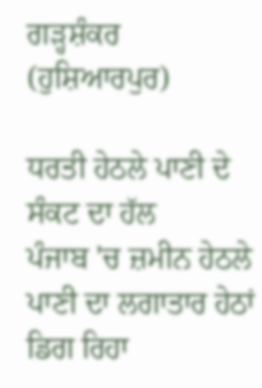ਗੜ੍ਹਸ਼ੰਕਰ (ਹੁਸ਼ਿਆਰਪੁਰ)

ਧਰਤੀ ਹੇਠਲੇ ਪਾਣੀ ਦੇ ਸੰਕਟ ਦਾ ਹੱਲ
ਪੰਜਾਬ 'ਚ ਜ਼ਮੀਨ ਹੇਠਲੇ ਪਾਣੀ ਦਾ ਲਗਾਤਾਰ ਹੇਠਾਂ ਡਿਗ ਰਿਹਾ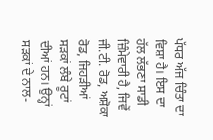ਪੱਧਰ ਅੱਜ ਚਿੰਤਾ ਦਾ ਵਿਸ਼ਾ ਹੈ। ਇਸ ਦਾ ਹੱਲ ਲੱਭਣਾ ਸਾਡੀ ਜ਼ਿੰਮੇਵਾਰੀ ਹੈ, ਜਿਵੇਂ ਜੀ.ਟੀ. ਰੋਡ, ਅਸ਼ੋਕਾ ਰੋਡ, ਜਿਹੜੀਆਂ ਸੜਕਾਂ ਲੰਬੇ ਰੂਟਾਂ ਦੀਆਂ ਹਨ। ਉਨ੍ਹਾਂ ਸੜਕਾਂ ਦੇ ਨਾਲ-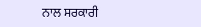ਨਾਲ ਸਰਕਾਰੀ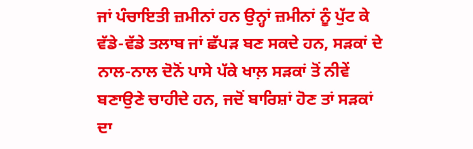ਜਾਂ ਪੰਚਾਇਤੀ ਜ਼ਮੀਨਾਂ ਹਨ ਉਨ੍ਹਾਂ ਜ਼ਮੀਨਾਂ ਨੂੰ ਪੁੱਟ ਕੇ ਵੱਡੇ-ਵੱਡੇ ਤਲਾਬ ਜਾਂ ਛੱਪੜ ਬਣ ਸਕਦੇ ਹਨ, ਸੜਕਾਂ ਦੇ ਨਾਲ-ਨਾਲ ਦੋਨੋਂ ਪਾਸੇ ਪੱਕੇ ਖਾਲ਼ ਸੜਕਾਂ ਤੋਂ ਨੀਵੇਂ ਬਣਾਉਣੇ ਚਾਹੀਦੇ ਹਨ, ਜਦੋਂ ਬਾਰਿਸ਼ਾਂ ਹੋਣ ਤਾਂ ਸੜਕਾਂ ਦਾ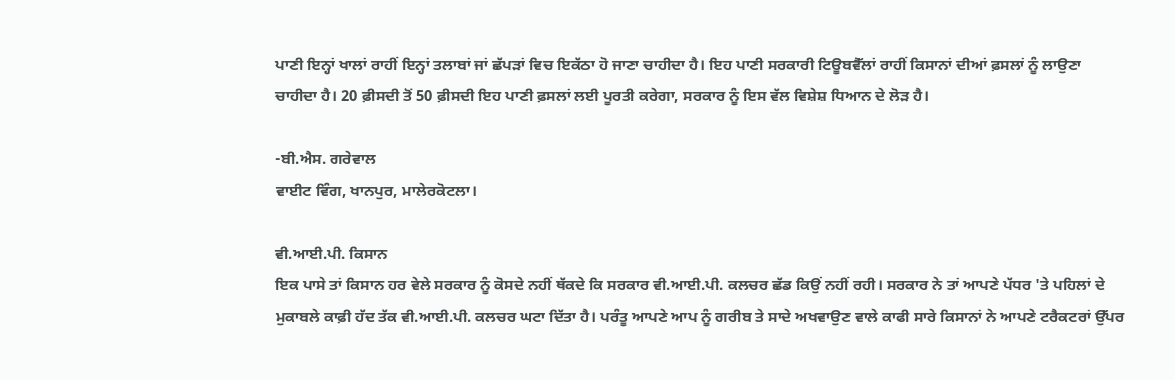ਪਾਣੀ ਇਨ੍ਹਾਂ ਖਾਲਾਂ ਰਾਹੀਂ ਇਨ੍ਹਾਂ ਤਲਾਬਾਂ ਜਾਂ ਛੱਪੜਾਂ ਵਿਚ ਇਕੱਠਾ ਹੋ ਜਾਣਾ ਚਾਹੀਦਾ ਹੈ। ਇਹ ਪਾਣੀ ਸਰਕਾਰੀ ਟਿਊਬਵੈੱਲਾਂ ਰਾਹੀਂ ਕਿਸਾਨਾਂ ਦੀਆਂ ਫ਼ਸਲਾਂ ਨੂੰ ਲਾਉਣਾ ਚਾਹੀਦਾ ਹੈ। 20 ਫ਼ੀਸਦੀ ਤੋਂ 50 ਫ਼ੀਸਦੀ ਇਹ ਪਾਣੀ ਫ਼ਸਲਾਂ ਲਈ ਪੂਰਤੀ ਕਰੇਗਾ, ਸਰਕਾਰ ਨੂੰ ਇਸ ਵੱਲ ਵਿਸ਼ੇਸ਼ ਧਿਆਨ ਦੇ ਲੋੜ ਹੈ।

-ਬੀ.ਐਸ. ਗਰੇਵਾਲ
ਵਾਈਟ ਵਿੰਗ, ਖਾਨਪੁਰ, ਮਾਲੇਰਕੋਟਲਾ।

ਵੀ.ਆਈ.ਪੀ. ਕਿਸਾਨ
ਇਕ ਪਾਸੇ ਤਾਂ ਕਿਸਾਨ ਹਰ ਵੇਲੇ ਸਰਕਾਰ ਨੂੰ ਕੋਸਦੇ ਨਹੀਂ ਥੱਕਦੇ ਕਿ ਸਰਕਾਰ ਵੀ.ਆਈ.ਪੀ. ਕਲਚਰ ਛੱਡ ਕਿਉਂ ਨਹੀਂ ਰਹੀ। ਸਰਕਾਰ ਨੇ ਤਾਂ ਆਪਣੇ ਪੱਧਰ 'ਤੇ ਪਹਿਲਾਂ ਦੇ ਮੁਕਾਬਲੇ ਕਾਫ਼ੀ ਹੱਦ ਤੱਕ ਵੀ.ਆਈ.ਪੀ. ਕਲਚਰ ਘਟਾ ਦਿੱਤਾ ਹੈ। ਪਰੰਤੂ ਆਪਣੇ ਆਪ ਨੂੰ ਗਰੀਬ ਤੇ ਸਾਦੇ ਅਖਵਾਉਣ ਵਾਲੇ ਕਾਫੀ ਸਾਰੇ ਕਿਸਾਨਾਂ ਨੇ ਆਪਣੇ ਟਰੈਕਟਰਾਂ ਉੱਪਰ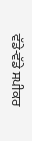ਵੱਡੇ-ਵੱਡੇ ਸਪੀਕਰ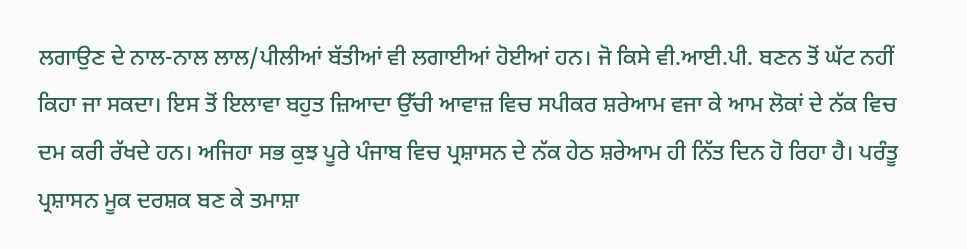ਲਗਾਉਣ ਦੇ ਨਾਲ-ਨਾਲ ਲਾਲ/ਪੀਲੀਆਂ ਬੱਤੀਆਂ ਵੀ ਲਗਾਈਆਂ ਹੋਈਆਂ ਹਨ। ਜੋ ਕਿਸੇ ਵੀ.ਆਈ.ਪੀ. ਬਣਨ ਤੋਂ ਘੱਟ ਨਹੀਂ ਕਿਹਾ ਜਾ ਸਕਦਾ। ਇਸ ਤੋਂ ਇਲਾਵਾ ਬਹੁਤ ਜ਼ਿਆਦਾ ਉੱਚੀ ਆਵਾਜ਼ ਵਿਚ ਸਪੀਕਰ ਸ਼ਰੇਆਮ ਵਜਾ ਕੇ ਆਮ ਲੋਕਾਂ ਦੇ ਨੱਕ ਵਿਚ ਦਮ ਕਰੀ ਰੱਖਦੇ ਹਨ। ਅਜਿਹਾ ਸਭ ਕੁਝ ਪੂਰੇ ਪੰਜਾਬ ਵਿਚ ਪ੍ਰਸ਼ਾਸਨ ਦੇ ਨੱਕ ਹੇਠ ਸ਼ਰੇਆਮ ਹੀ ਨਿੱਤ ਦਿਨ ਹੋ ਰਿਹਾ ਹੈ। ਪਰੰਤੂ ਪ੍ਰਸ਼ਾਸਨ ਮੂਕ ਦਰਸ਼ਕ ਬਣ ਕੇ ਤਮਾਸ਼ਾ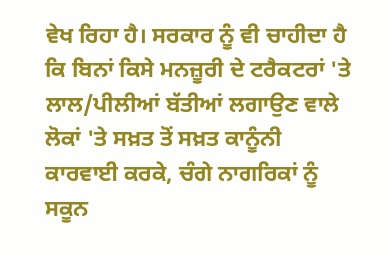ਵੇਖ ਰਿਹਾ ਹੈ। ਸਰਕਾਰ ਨੂੰ ਵੀ ਚਾਹੀਦਾ ਹੈ ਕਿ ਬਿਨਾਂ ਕਿਸੇ ਮਨਜ਼ੂਰੀ ਦੇ ਟਰੈਕਟਰਾਂ 'ਤੇ ਲਾਲ/ਪੀਲੀਆਂ ਬੱਤੀਆਂ ਲਗਾਉਣ ਵਾਲੇ ਲੋਕਾਂ 'ਤੇ ਸਖ਼ਤ ਤੋਂ ਸਖ਼ਤ ਕਾਨੂੰਨੀ ਕਾਰਵਾਈ ਕਰਕੇ, ਚੰਗੇ ਨਾਗਰਿਕਾਂ ਨੂੰ ਸਕੂਨ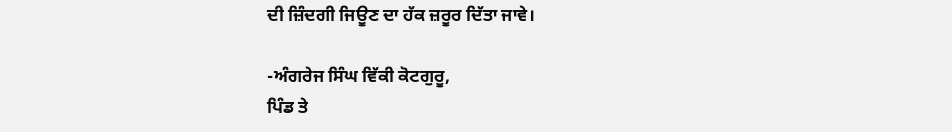ਦੀ ਜ਼ਿੰਦਗੀ ਜਿਊਣ ਦਾ ਹੱਕ ਜ਼ਰੂਰ ਦਿੱਤਾ ਜਾਵੇ।

-ਅੰਗਰੇਜ ਸਿੰਘ ਵਿੱਕੀ ਕੋਟਗੁਰੂ,
ਪਿੰਡ ਤੇ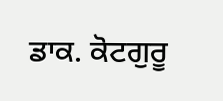ਡਾਕ. ਕੋਟਗੁਰੂ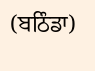(ਬਠਿੰਡਾ)